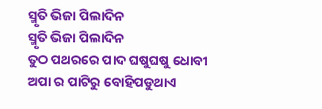ସ୍ମୃତି ଭିଜା ପିଲାଦିନ
ସ୍ମୃତି ଭିଜା ପିଲାଦିନ
ତୁଠ ପଥରରେ ପାଦ ଘଷୁଘଷୁ ଧୋବୀ ଅପା ର ପାଟିରୁ ବୋହିପଡୁଥାଏ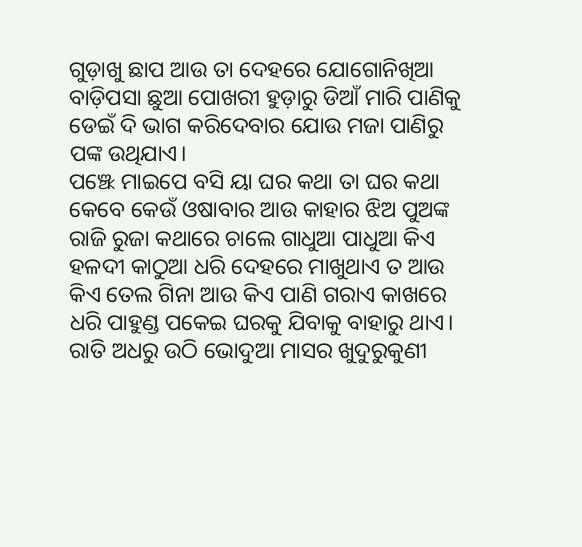ଗୁଡ଼ାଖୁ ଛାପ ଆଉ ତା ଦେହରେ ଯୋଗୋନିଖିଆ ବାଡ଼ିପସା ଛୁଆ ପୋଖରୀ ହୁଡ଼ାରୁ ଡିଆଁ ମାରି ପାଣିକୁ ଡେଇଁ ଦି ଭାଗ କରିଦେବାର ଯୋଉ ମଜା ପାଣିରୁ ପଙ୍କ ଉଥିଯାଏ।
ପଞ୍ଝେ ମାଇପେ ବସି ୟା ଘର କଥା ତା ଘର କଥା କେବେ କେଉଁ ଓଷାବାର ଆଉ କାହାର ଝିଅ ପୁଅଙ୍କ ରାଜି ରୁଜା କଥାରେ ଚାଲେ ଗାଧୁଆ ପାଧୁଆ କିଏ ହଳଦୀ କାଠୁଆ ଧରି ଦେହରେ ମାଖୁଥାଏ ତ ଆଉ କିଏ ତେଲ ଗିନା ଆଉ କିଏ ପାଣି ଗରାଏ କାଖରେ ଧରି ପାହୁଣ୍ଡ ପକେଇ ଘରକୁ ଯିବାକୁ ବାହାରୁ ଥାଏ।
ରାତି ଅଧରୁ ଉଠି ଭୋଦୁଆ ମାସର ଖୁଦୁରୁକୁଣୀ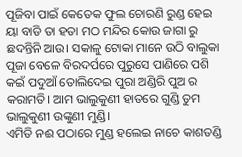ପୂଜିବା ପାଇଁ କେତେକ ଫୁଲ ଚୋରଣି ରୁଣ୍ଡ ହେଇ ୟା ବାଡି ତା ହତା ମଠ ମନ୍ଦିର କୋଉ ଜାଗା ରୁ ଛଦନ୍ତିନି ଆଉ। ସକାଳୁ ଟୋକା ମାନେ ଉଠି ବାଲୁକା ପୂଜା ବେଳେ ବିରଦର୍ପରେ ପୁରୁସେ ପାଣିରେ ପଶି କଇଁ ପଦୁଆଁ ତୋଲିଦେଇ ପୁରା ଅଣ୍ଡିରି ପୁଅ ର କରାମତି। ଆମ ଭାଲୁକୁଣୀ ହାତରେ ଗୁଣ୍ଡି ତୁମ ଭାଲୁକୁଣୀ ଉଙ୍କୁଣୀ ମୁଣ୍ଡି।
ଏମିତି ନଈ ପଠାରେ ମୁଣ୍ଡ ହଲେଇ ନାଚେ କାଶତଣ୍ଡି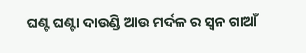ଘଣ୍ଟ ଘଣ୍ଟା ଦାଉଣ୍ଡି ଆଉ ମର୍ଦଳ ର ସ୍ୱନ ଗାଆଁ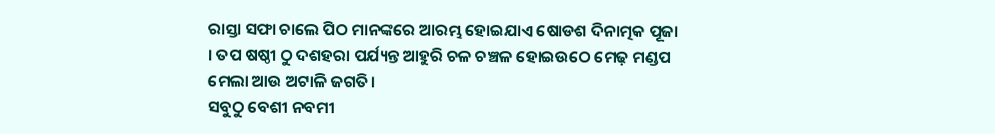ରାସ୍ତା ସଫା ଚାଲେ ପିଠ ମାନଙ୍କରେ ଆରମ୍ଭ ହୋଇଯାଏ ଷୋଡଶ ଦିନାତ୍ମକ ପୂଜା । ତପ ଷଷ୍ଠୀ ଠୁ ଦଶହରା ପର୍ଯ୍ୟନ୍ତ ଆହୁରି ଚଳ ଚଞ୍ଚଳ ହୋଇଉଠେ ମେଢ଼ ମଣ୍ଡପ ମେଲା ଆଉ ଅଟାଳି ଜଗତି।
ସବୁଠୁ ବେଶୀ ନବମୀ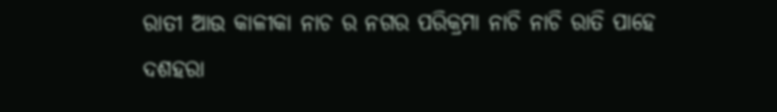ରାତୀ ଆଉ କାଳୀକା ନାଚ ର ନଗର ପରିକ୍ରମା ନାଚି ନାଚି ରାତି ପାହେ
ଦଶହରା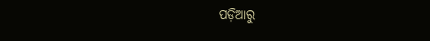ପଡ଼ିଆରୁ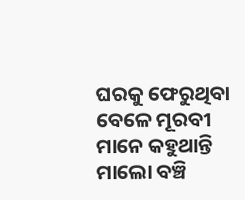ଘରକୁ ଫେରୁଥିବା ବେଳେ ମୂରବୀ ମାନେ କହୁଥାନ୍ତି ମାଲୋ ବଞ୍ଚି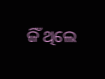ଜିଁ ଥିଲେ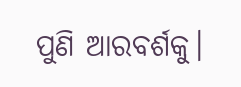ପୁଣି ଆରବର୍ଶକୁ।